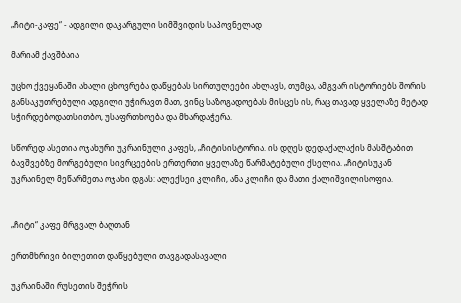„ჩიტი-კაფე“ - ადგილი დაკარგული სიმშვიდის საპოვნელად

მარიამ ქავშბაია

უცხო ქვეყანაში ახალი ცხოვრება დაწყებას სირთულეები ახლავს, თუმცა, ამგვარ ისტორიებს შორის განსაკუთრებული ადგილი უჭირავთ მათ, ვინც საზოგადოებას მისცეს ის, რაც თავად ყველაზე მეტად სჭირდებოდათსითბო, უსაფრთხოება და მხარდაჭერა.

სწორედ ასეთია ოჯახური უკრაინული კაფეს, „ჩიტისისტორია. ის დღეს დედაქალაქის მასშტაბით ბავშვებზე მორგებული სივრცეების ერთერთი ყველაზე წარმატებული ქსელია. „ჩიტისუკან უკრაინელ მეწარმეთა ოჯახი დგას: ალექსეი კლიჩი, ანა კლიჩი და მათი ქალიშვილისოფია.


„ჩიტი“ კაფე მრგვალ ბაღთან

ერთმხრივი ბილეთით დაწყებული თავგადასავალი

უკრაინაში რუსეთის შეჭრის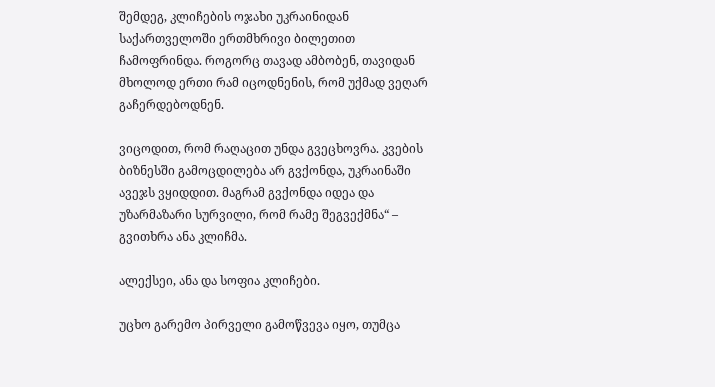შემდეგ, კლიჩების ოჯახი უკრაინიდან საქართველოში ერთმხრივი ბილეთით ჩამოფრინდა. როგორც თავად ამბობენ, თავიდან მხოლოდ ერთი რამ იცოდნენის, რომ უქმად ვეღარ გაჩერდებოდნენ.

ვიცოდით, რომ რაღაცით უნდა გვეცხოვრა. კვების ბიზნესში გამოცდილება არ გვქონდა, უკრაინაში ავეჯს ვყიდდით. მაგრამ გვქონდა იდეა და უზარმაზარი სურვილი, რომ რამე შეგვექმნა“ – გვითხრა ანა კლიჩმა.

ალექსეი, ანა და სოფია კლიჩები.

უცხო გარემო პირველი გამოწვევა იყო, თუმცა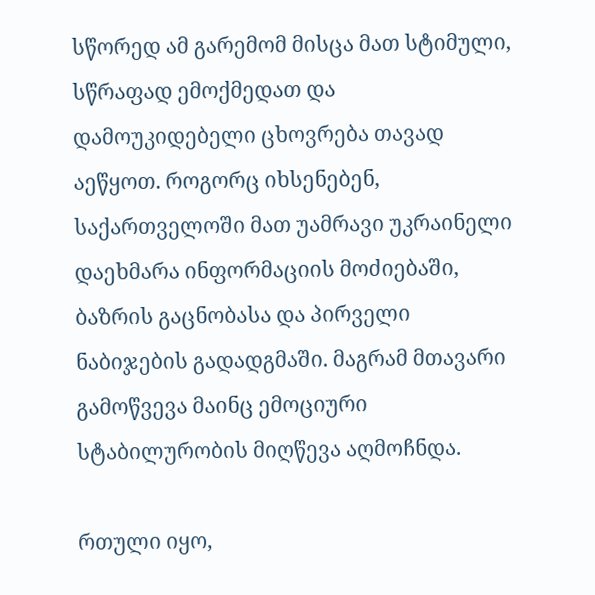სწორედ ამ გარემომ მისცა მათ სტიმული, სწრაფად ემოქმედათ და დამოუკიდებელი ცხოვრება თავად აეწყოთ. როგორც იხსენებენ, საქართველოში მათ უამრავი უკრაინელი დაეხმარა ინფორმაციის მოძიებაში, ბაზრის გაცნობასა და პირველი ნაბიჯების გადადგმაში. მაგრამ მთავარი გამოწვევა მაინც ემოციური სტაბილურობის მიღწევა აღმოჩნდა.

რთული იყო,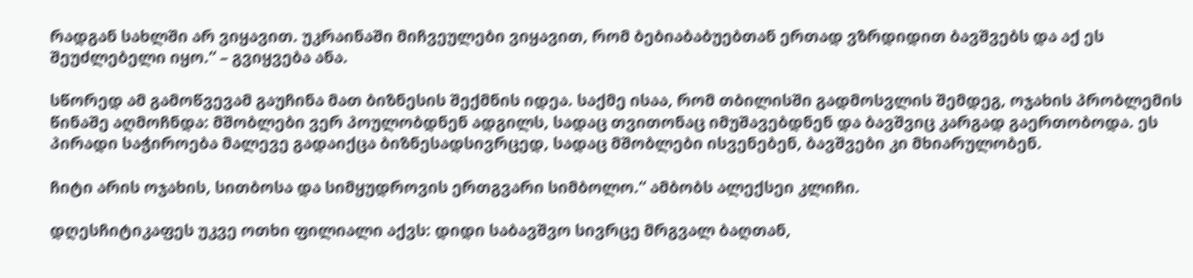რადგან სახლში არ ვიყავით. უკრაინაში მიჩვეულები ვიყავით, რომ ბებიაბაბუებთან ერთად ვზრდიდით ბავშვებს და აქ ეს შეუძლებელი იყო.“ – გვიყვება ანა.

სწორედ ამ გამოწვევამ გაუჩინა მათ ბიზნესის შექმნის იდეა. საქმე ისაა, რომ თბილისში გადმოსვლის შემდეგ, ოჯახის პრობლემის წინაშე აღმოჩნდა: მშობლები ვერ პოულობდნენ ადგილს, სადაც თვითონაც იმუშავებდნენ და ბავშვიც კარგად გაერთობოდა. ეს პირადი საჭიროება მალევე გადაიქცა ბიზნესადსივრცედ, სადაც მშობლები ისვენებენ, ბავშვები კი მხიარულობენ.

ჩიტი არის ოჯახის, სითბოსა და სიმყუდროვის ერთგვარი სიმბოლო.“ ამბობს ალექსეი კლიჩი.

დღესჩიტიკაფეს უკვე ოთხი ფილიალი აქვს: დიდი საბავშვო სივრცე მრგვალ ბაღთან,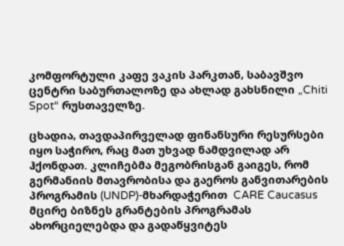კომფორტული კაფე ვაკის პარკთან, საბავშვო ცენტრი საბურთალოზე და ახლად გახსნილი „Chiti Spot“ რუსთაველზე.

ცხადია, თავდაპირველად ფინანსური რესურსები იყო საჭირო, რაც მათ უხვად ნამდვილად არ ჰქონდათ. კლიჩებმა მეგობრისგან გაიგეს, რომ გერმანიის მთავრობისა და გაეროს განვითარების პროგრამის (UNDP)-მხარდაჭერით  CARE Caucasus      მცირე ბიზნეს გრანტების პროგრამას ახორციელებდა და გადაწყვიტეს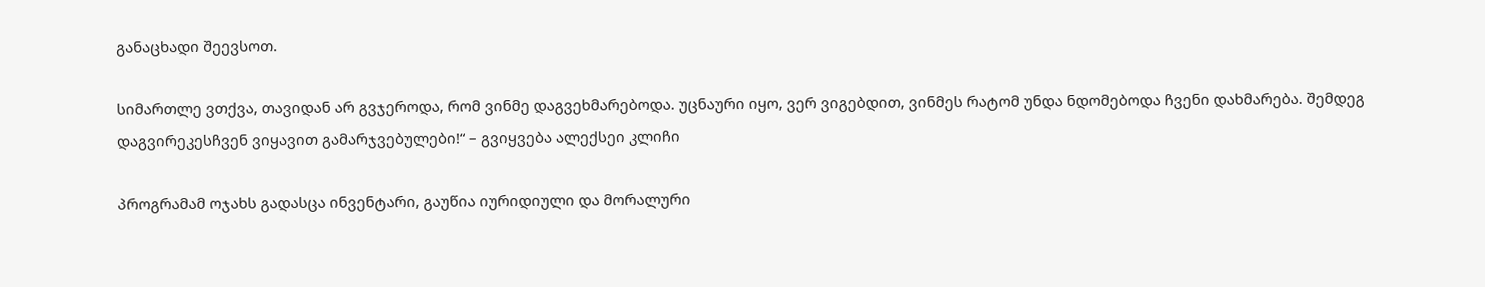განაცხადი შეევსოთ.

სიმართლე ვთქვა, თავიდან არ გვჯეროდა, რომ ვინმე დაგვეხმარებოდა. უცნაური იყო, ვერ ვიგებდით, ვინმეს რატომ უნდა ნდომებოდა ჩვენი დახმარება. შემდეგ დაგვირეკესჩვენ ვიყავით გამარჯვებულები!“ – გვიყვება ალექსეი კლიჩი

პროგრამამ ოჯახს გადასცა ინვენტარი, გაუწია იურიდიული და მორალური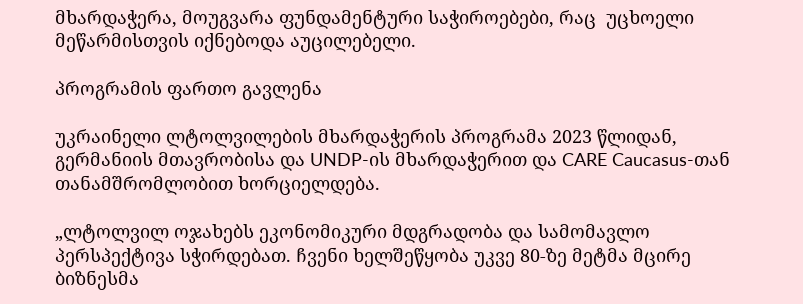მხარდაჭერა, მოუგვარა ფუნდამენტური საჭიროებები, რაც  უცხოელი მეწარმისთვის იქნებოდა აუცილებელი.

პროგრამის ფართო გავლენა

უკრაინელი ლტოლვილების მხარდაჭერის პროგრამა 2023 წლიდან,  გერმანიის მთავრობისა და UNDP-ის მხარდაჭერით და CARE Caucasus-თან თანამშრომლობით ხორციელდება.

„ლტოლვილ ოჯახებს ეკონომიკური მდგრადობა და სამომავლო პერსპექტივა სჭირდებათ. ჩვენი ხელშეწყობა უკვე 80-ზე მეტმა მცირე ბიზნესმა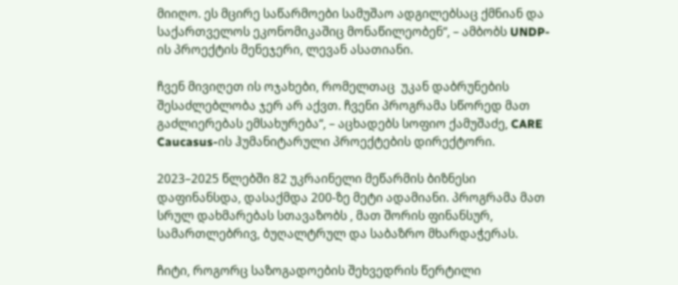მიიღო. ეს მცირე საწარმოები სამუშაო ადგილებსაც ქმნიან და საქართველოს ეკონომიკაშიც მონაწილეობენ“, – ამბობს UNDP-ის პროექტის მენეჯერი, ლევან ასათიანი.

ჩვენ მივიღეთ ის ოჯახები, რომელთაც  უკან დაბრუნების შესაძლებლობა ჯერ არ აქვთ. ჩვენი პროგრამა სწორედ მათ გაძლიერებას ემსახურება“, – აცხადებს სოფიო ქამუშაძე, CARE Caucasus-ის ჰუმანიტარული პროექტების დირექტორი.

2023–2025 წლებში 82 უკრაინელი მეწარმის ბიზნესი დაფინანსდა, დასაქმდა 200-ზე მეტი ადამიანი. პროგრამა მათ სრულ დახმარებას სთავაზობს , მათ შორის ფინანსურ, სამართლებრივ, ბუღალტრულ და საბაზრო მხარდაჭერას.

ჩიტი, როგორც საზოგადოების შეხვედრის წერტილი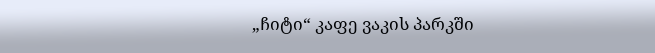„ჩიტი“ კაფე ვაკის პარკში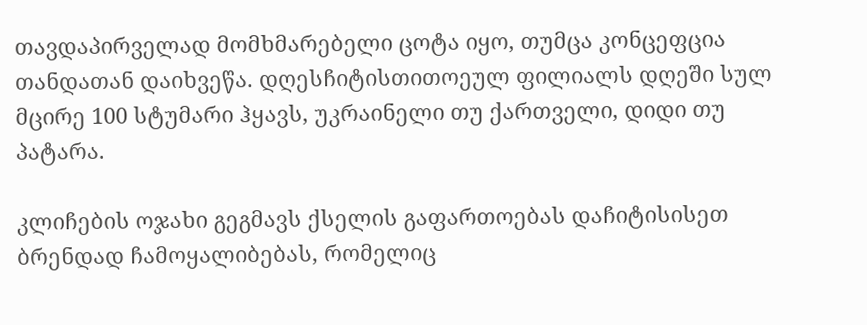თავდაპირველად მომხმარებელი ცოტა იყო, თუმცა კონცეფცია თანდათან დაიხვეწა. დღესჩიტისთითოეულ ფილიალს დღეში სულ მცირე 100 სტუმარი ჰყავს, უკრაინელი თუ ქართველი, დიდი თუ პატარა.

კლიჩების ოჯახი გეგმავს ქსელის გაფართოებას დაჩიტისისეთ ბრენდად ჩამოყალიბებას, რომელიც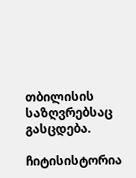თბილისის საზღვრებსაც გასცდება.

ჩიტისისტორია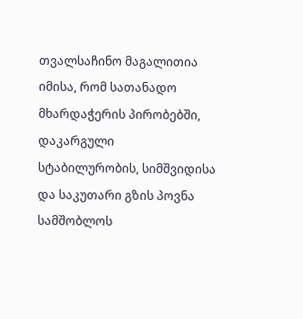თვალსაჩინო მაგალითია იმისა, რომ სათანადო მხარდაჭერის პირობებში, დაკარგული  სტაბილურობის, სიმშვიდისა და საკუთარი გზის პოვნა სამშობლოს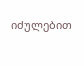იძულებით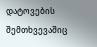დატოვების შემთხვევაშიც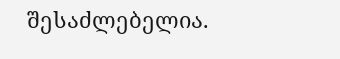შესაძლებელია.